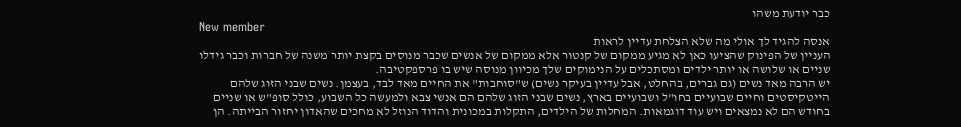כבר יודעת משהו
New member
אנסה להגיד לך אולי מה שלא הצלחת עדיין לראות
העניין של הפינוק שהציעו כאן לא מגיע ממקום של קנטור אלא ממקום של אנשים שכבר מנוסים בקצת יותר משנה של חברות וכבר גידלו שניים או שלושה או יותר ילדים ומסתכלים על הנימוקים שלך מכיוון מנוסה שיש בו פרספקטיבה.
יש הרבה מאד נשים (גם גברים, בהחלט, אבל עדיין בעיקר נשים) ש"סוחבות" את החיים מאד לבד, בעצמן. נשים שבני הזוג שלהם הייטקיסטים וחיים שבועיים בחו"ל ושבועיים בארץ, נשים שבני הזוג שלהם הם אנשי צבא ולמעשה כל השבוע, כולל סופ"ש או שניים בחודש הם לא נמצאים ויש עוד דוגמאות. המחלות של הילדים, התקלות במכונית והדוד הנוזל לא מחכים שהאדון יחזור הבייתה. הן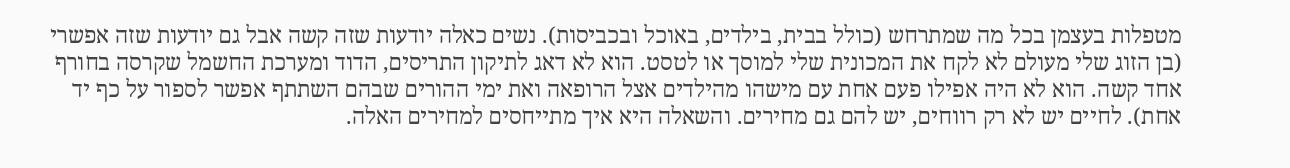מטפלות בעצמן בכל מה שמתרחש (כולל בבית, בילדים, באוכל ובכביסות). נשים כאלה יודעות שזה קשה אבל גם יודעות שזה אפשרי (בן הזוג שלי מעולם לא לקח את המכונית שלי למוסך או לטסט. הוא לא דאג לתיקון התריסים, הדוד ומערכת החשמל שקרסה בחורף אחד קשה. הוא לא היה אפילו פעם אחת עם מישהו מהילדים אצל הרופאה ואת ימי ההורים שבהם השתתף אפשר לספור על כף יד אחת). לחיים יש לא רק רווחים, יש להם גם מחירים. והשאלה היא איך מתייחסים למחירים האלה.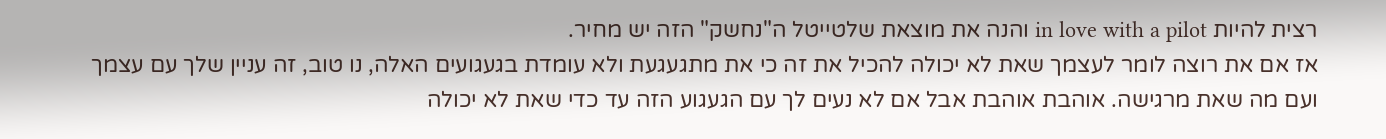רצית להיות in love with a pilot והנה את מוצאת שלטייטל ה"נחשק" הזה יש מחיר.
אז אם את רוצה לומר לעצמך שאת לא יכולה להכיל את זה כי את מתגעגעת ולא עומדת בגעגועים האלה, נו טוב, זה עניין שלך עם עצמך ועם מה שאת מרגישה. אוהבת אוהבת אבל אם לא נעים לך עם הגעגוע הזה עד כדי שאת לא יכולה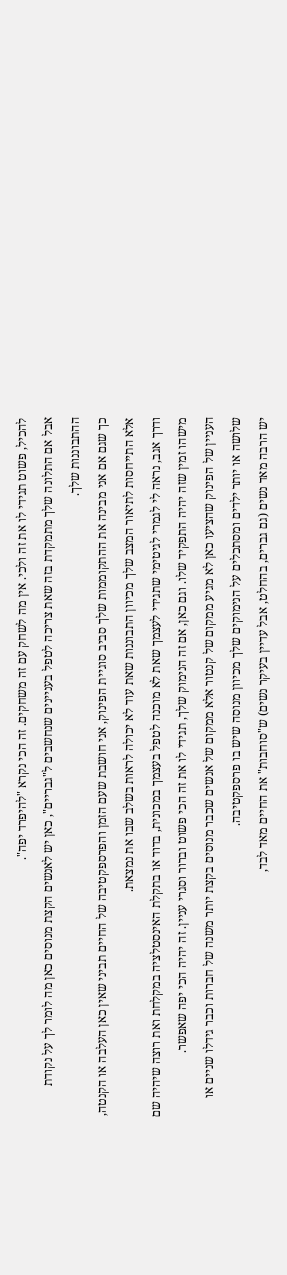להכיל, פשוט תגידי לו את זה ולכי. אין מה לשחק עם זה משחקים. זה הכי נקרא "להיפרד יפה".
אבל אם התלונה שלך מתמקדת בזה שאת צריכה לטפל בעניינים שנחשבים ל"גבריים", כאן יש לאנשים הקצת מנוסים כאן מה לומר לך על נקודת ההתבוננות שלך.
כך שגם אם אני מבינה את ההתקוממות שלך סביב סוגיית הפינוק, אני חושבת שעם הזמן והפרספקטיבה של החיים תביני שאין כאן העלבה או הקנטה, אלא התייחסות לתיאור המצב שלך מכיוון התבוננות שאת עוד לא יכולה לראות בשלב שבו את נמצאת.
ודרך אגב, נראה לי לגמרי לגיטימי שתגידי לעצמך שאת לא מוכנה לטפל בעצמך במכונית, בדוד או בתקלת האינסטלציה במקלחת ואת רוצה שיהיה שם מישהו זמין שזה יהיה התפקיד שלו. וגם כאן, אם זה הנימוק שלך, תגידי לו את זה הכי פשוט וברור וסגרי עניין. זה יהיה הכי יפה שאפשר.
העניין של הפינוק שהציעו כאן לא מגיע ממקום של קנטור אלא ממקום של אנשים שכבר מנוסים בקצת יותר משנה של חברות וכבר גידלו שניים או שלושה או יותר ילדים ומסתכלים על הנימוקים שלך מכיוון מנוסה שיש בו פרספקטיבה.
יש הרבה מאד נשים (גם גברים, בהחלט, אבל עדיין בעיקר נשים) ש"סוחבות" את החיים מאד לבד,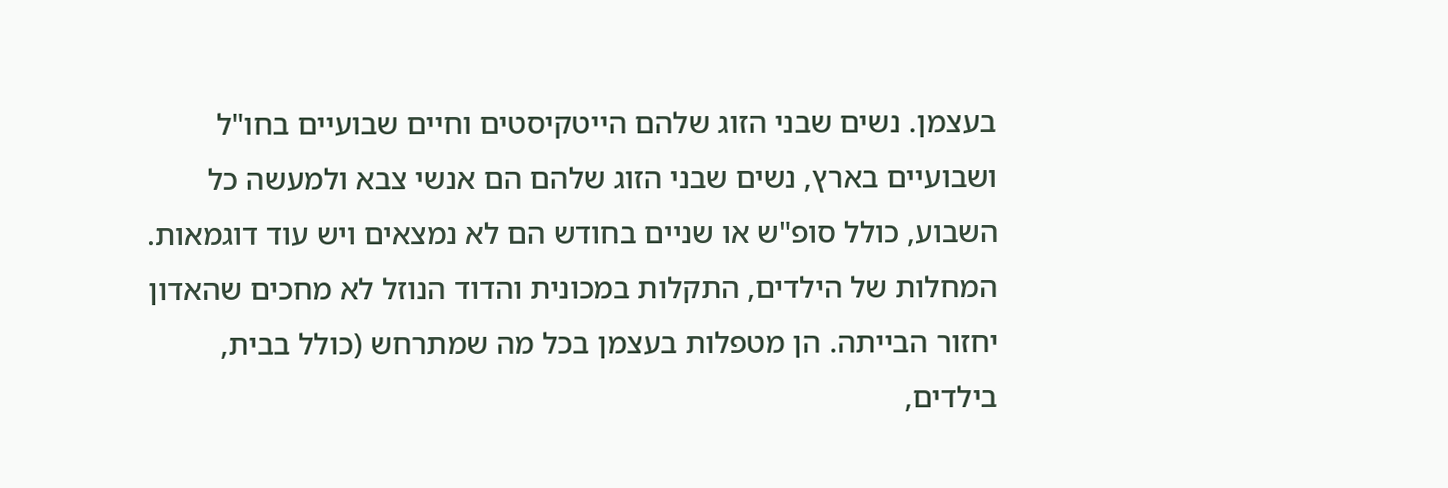בעצמן. נשים שבני הזוג שלהם הייטקיסטים וחיים שבועיים בחו"ל ושבועיים בארץ, נשים שבני הזוג שלהם הם אנשי צבא ולמעשה כל השבוע, כולל סופ"ש או שניים בחודש הם לא נמצאים ויש עוד דוגמאות. המחלות של הילדים, התקלות במכונית והדוד הנוזל לא מחכים שהאדון יחזור הבייתה. הן מטפלות בעצמן בכל מה שמתרחש (כולל בבית, בילדים,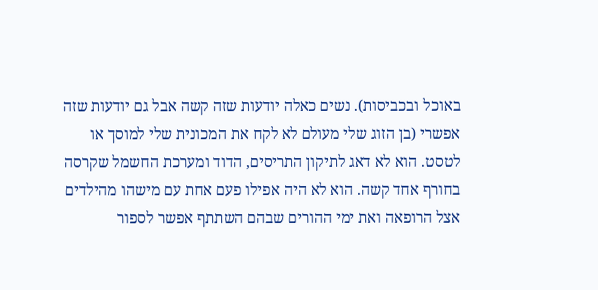באוכל ובכביסות). נשים כאלה יודעות שזה קשה אבל גם יודעות שזה אפשרי (בן הזוג שלי מעולם לא לקח את המכונית שלי למוסך או לטסט. הוא לא דאג לתיקון התריסים, הדוד ומערכת החשמל שקרסה בחורף אחד קשה. הוא לא היה אפילו פעם אחת עם מישהו מהילדים אצל הרופאה ואת ימי ההורים שבהם השתתף אפשר לספור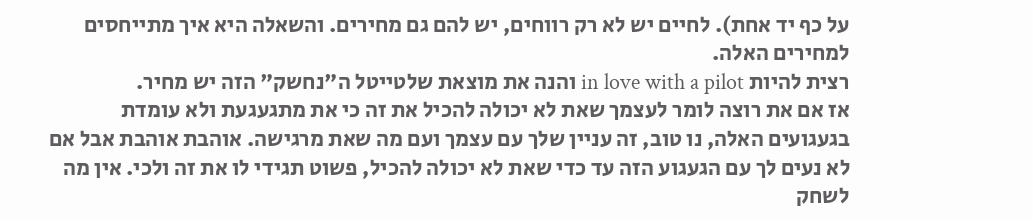על כף יד אחת). לחיים יש לא רק רווחים, יש להם גם מחירים. והשאלה היא איך מתייחסים למחירים האלה.
רצית להיות in love with a pilot והנה את מוצאת שלטייטל ה"נחשק" הזה יש מחיר.
אז אם את רוצה לומר לעצמך שאת לא יכולה להכיל את זה כי את מתגעגעת ולא עומדת בגעגועים האלה, נו טוב, זה עניין שלך עם עצמך ועם מה שאת מרגישה. אוהבת אוהבת אבל אם לא נעים לך עם הגעגוע הזה עד כדי שאת לא יכולה להכיל, פשוט תגידי לו את זה ולכי. אין מה לשחק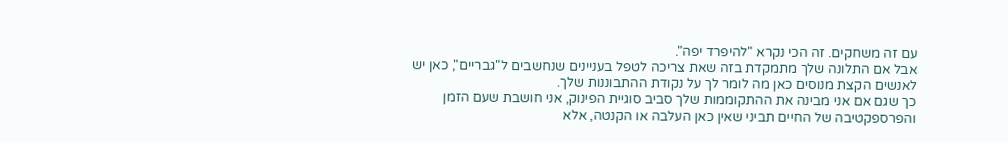עם זה משחקים. זה הכי נקרא "להיפרד יפה".
אבל אם התלונה שלך מתמקדת בזה שאת צריכה לטפל בעניינים שנחשבים ל"גבריים", כאן יש לאנשים הקצת מנוסים כאן מה לומר לך על נקודת ההתבוננות שלך.
כך שגם אם אני מבינה את ההתקוממות שלך סביב סוגיית הפינוק, אני חושבת שעם הזמן והפרספקטיבה של החיים תביני שאין כאן העלבה או הקנטה, אלא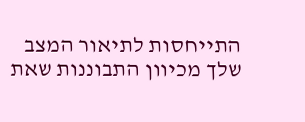התייחסות לתיאור המצב שלך מכיוון התבוננות שאת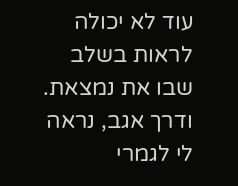עוד לא יכולה לראות בשלב שבו את נמצאת.
ודרך אגב, נראה לי לגמרי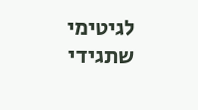לגיטימי שתגידי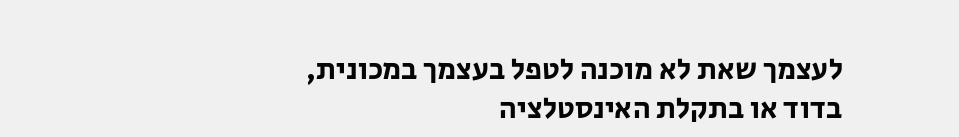לעצמך שאת לא מוכנה לטפל בעצמך במכונית, בדוד או בתקלת האינסטלציה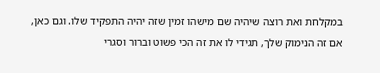במקלחת ואת רוצה שיהיה שם מישהו זמין שזה יהיה התפקיד שלו. וגם כאן, אם זה הנימוק שלך, תגידי לו את זה הכי פשוט וברור וסגרי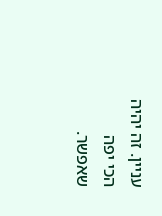עניין. זה יהיה הכי יפה שאפשר.